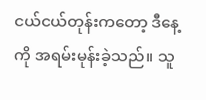ငယ်ငယ်တုန်းကတော့ ဒီနေ့ကို အရမ်းမုန်းခဲ့သည်။ သူ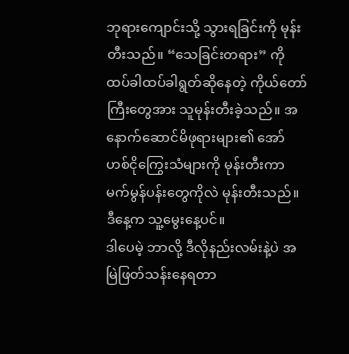ဘုရားကျောင်းသို့ သွားရခြင်းကို မုန်းတီးသည်။ “သေခြင်းတရား” ကို ထပ်ခါထပ်ခါရွတ်ဆိုနေတဲ့ ကိုယ်တော်ကြီးတွေအား သူမုန်းတီးခဲ့သည်။ အနောက်ဆောင်မိဖုရားများ၏ အော်ဟစ်ငိုကြွေးသံများကို မုန်းတီးကာ မက်မွန်ပန်းတွေကိုလဲ မုန်းတီးသည်။
ဒီနေ့က သူ့မွေးနေ့ပင်။
ဒါပေမဲ့ ဘာလို့ ဒီလိုနည်းလမ်းနဲ့ပဲ အမြဲဖြတ်သန်းနေရတာ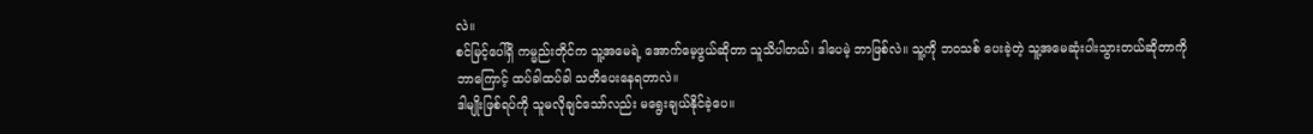လဲ။
စင်မြင့်ပေါ်ရှိ ကမ္မည်းတိုင်က သူ့အမေရဲ့ အောက်မေ့ဖွယ်ဆိုတာ သူသိပါတယ်၊ ဒါပေမဲ့ ဘာဖြစ်လဲ။ သူ့ကို ဘဝသစ် ပေးခဲ့တဲ့ သူ့အမေဆုံးပါးသွားတယ်ဆိုတာကို ဘာကြောင့် ထပ်ခါထပ်ခါ သတိပေးနေရတာလဲ။
ဒါမျိုးဖြစ်ရပ်ကို သူမလိုချင်သော်လည်း မရွေးချယ်နိုင်ခဲ့ပေ။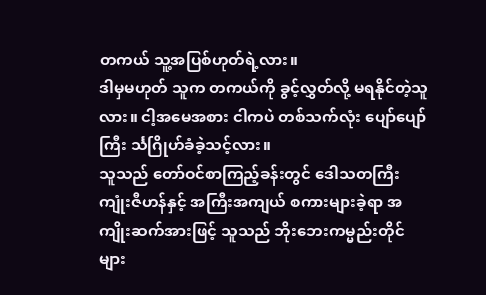တကယ် သူ့အပြစ်ဟုတ်ရဲ့လား။
ဒါမှမဟုတ် သူက တကယ်ကို ခွင့်လွှတ်လို့ မရနိုင်တဲ့သူလား။ ငါ့အမေအစား ငါကပဲ တစ်သက်လုံး ပျော်ပျော်ကြီး င်္သဂြိုဟ်ခံခဲ့သင့်လား။
သူသည် တော်ဝင်စာကြည့်ခန်းတွင် ဒေါသတကြီး ကျုံးဇီဟန်နှင့် အကြီးအကျယ် စကားများခဲ့ရာ အကျိုးဆက်အားဖြင့် သူသည် ဘိုးဘေးကမ္မည်းတိုင်များ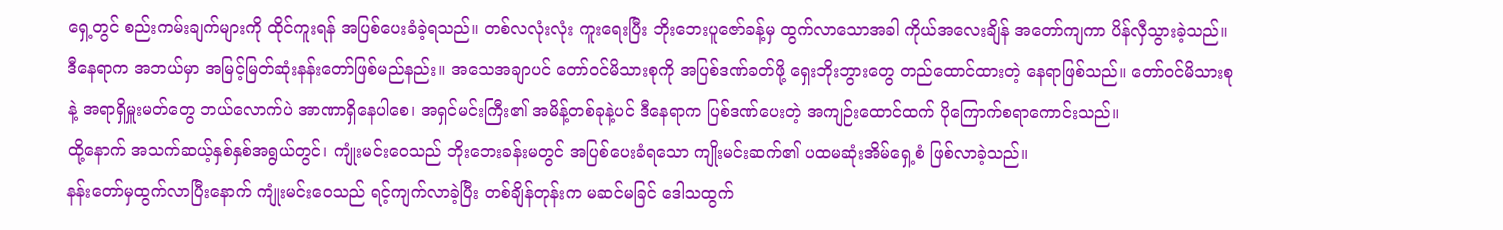ရှေ့တွင် စည်းကမ်းချက်များကို ထိုင်ကူးရန် အပြစ်ပေးခံခဲ့ရသည်။ တစ်လလုံးလုံး ကူးရေးပြီး ဘိုးဘေးပူဇော်ခန့်မှ ထွက်လာသောအခါ ကိုယ်အလေးချိန် အတော်ကျကာ ပိန်လှီသွားခဲ့သည်။
ဒီနေရာက အဘယ်မှာ အမြင့်မြတ်ဆုံးနန်းတော်ဖြစ်မည်နည်း။ အသေအချာပင် တော်ဝင်မိသားစုကို အပြစ်ဒဏ်ခတ်ဖို့ ရှေးဘိုးဘွားတွေ တည်ထောင်ထားတဲ့ နေရာဖြစ်သည်။ တော်ဝင်မိသားစုနဲ့ အရာရှိမှူးမတ်တွေ ဘယ်လောက်ပဲ အာဏာရှိနေပါစေ၊ အရှင်မင်းကြီး၏ အမိန့်တစ်ခုနဲ့ပင် ဒီနေရာက ပြစ်ဒဏ်ပေးတဲ့ အကျဉ်းထောင်ထက် ပိုကြောက်စရာကောင်းသည်။
ထို့နောက် အသက်ဆယ့်နှစ်နှစ်အရွယ်တွင်၊ ကျုံးမင်းဝေသည် ဘိုးဘေးခန်းမတွင် အပြစ်ပေးခံရသော ကျိုးမင်းဆက်၏ ပထမဆုံးအိမ်ရှေ့စံ ဖြစ်လာခဲ့သည်။
နန်းတော်မှထွက်လာပြီးနောက် ကျုံးမင်းဝေသည် ရင့်ကျက်လာခဲ့ပြီး တစ်ချိန်တုန်းက မဆင်မခြင် ဒေါသထွက်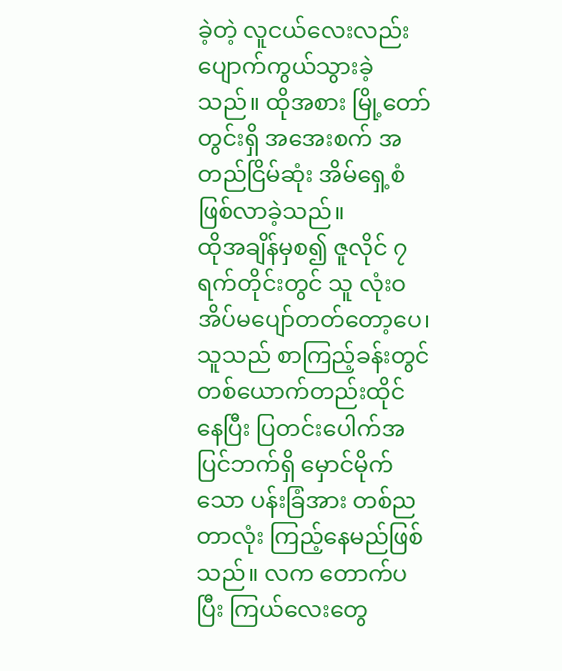ခဲ့တဲ့ လူငယ်လေးလည်း ပျောက်ကွယ်သွားခဲ့သည်။ ထိုအစား မြို့တော်တွင်းရှိ အအေးစက် အတည်ငြိမ်ဆုံး အိမ်ရှေ့စံဖြစ်လာခဲ့သည်။
ထိုအချိန်မှစ၍ ဇူလိုင် ၇ ရက်တိုင်းတွင် သူ လုံးဝအိပ်မပျော်တတ်တော့ပေ၊ သူသည် စာကြည့်ခန်းတွင် တစ်ယောက်တည်းထိုင်နေပြီး ပြတင်းပေါက်အပြင်ဘက်ရှိ မှောင်မိုက်သော ပန်းခြံအား တစ်ညတာလုံး ကြည့်နေမည်ဖြစ်သည်။ လက တောက်ပပြီး ကြယ်လေးတွေ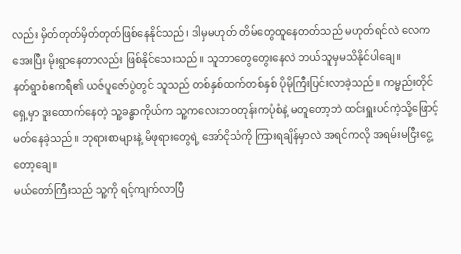လည်း မှိတ်တုတ်မှိတ်တုတ်ဖြစ်နေနိုင်သည်၊ ဒါမှမဟုတ် တိမ်တွေထူနေတတ်သည် မဟုတ်ရင်လဲ လေကအေးပြီး မိုးရွာနေတာလည်း ဖြစ်နိုင်သေးသည်။ သူဘာတွေတွေးနေလဲ ဘယ်သူမှမသိနိုင်ပါချေ။
နတ်ရွာစံဧကရီ၏ ယဇ်ပူဇော်ပွဲတွင် သူသည် တစ်နှစ်ထက်တစ်နှစ် ပိုမိုကြီးပြင်းလာခဲ့သည်။ ကမ္မည်းတိုင်ရှေ့မှာ ဒူးထောက်နေတဲ့ သူ့ခန္ဓာကိုယ်က သူ့ကလေးဘဝတုန်းကပုံစံနဲ့ မတူတော့ဘဲ ထင်းရှူးပင်ကဲ့သို့ဖြောင့်မတ်နေခဲ့သည်။ ဘုရားစာများနဲ့ မိဖုရားတွေရဲ့ အော်ငိုသံကို ကြားရချိန်မှာလဲ အရင်ကလို အရမ်းမငြီးငွေ့တော့ချေ။
မယ်တော်ကြီးသည် သူ့ကို ရင့်ကျက်လာပြီ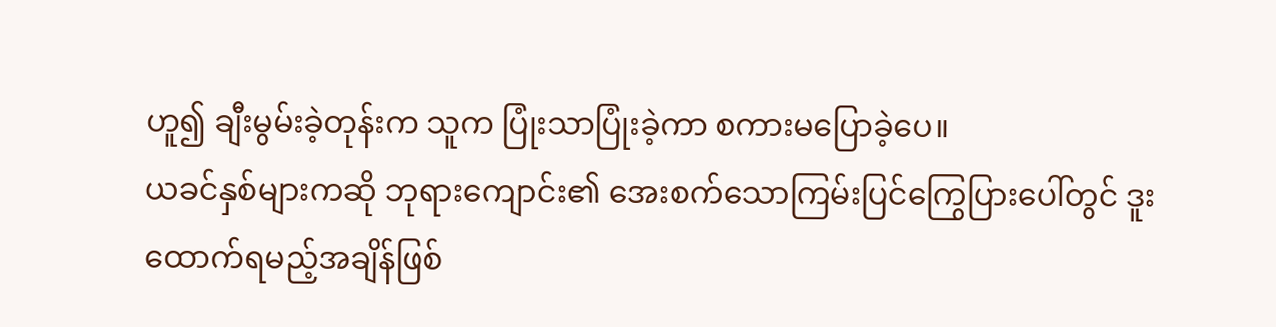ဟူ၍ ချီးမွမ်းခဲ့တုန်းက သူက ပြုံးသာပြုံးခဲ့ကာ စကားမပြောခဲ့ပေ။
ယခင်နှစ်များကဆို ဘုရားကျောင်း၏ အေးစက်သောကြမ်းပြင်ကြွေပြားပေါ်တွင် ဒူးထောက်ရမည့်အချိန်ဖြစ်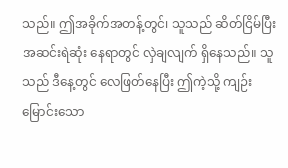သည်။ ဤအခိုက်အတန့်တွင်၊ သူသည် ဆိတ်ငြိမ်ပြီး အဆင်းရဲဆုံး နေရာတွင် လှဲချလျက် ရှိနေသည်။ သူသည် ဒီနေ့တွင် လေဖြတ်နေပြီး ဤကဲ့သို့ ကျဉ်းမြောင်းသော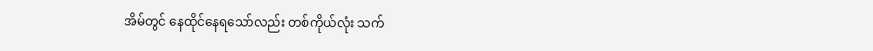အိမ်တွင် နေထိုင်နေရသော်လည်း တစ်ကိုယ်လုံး သက်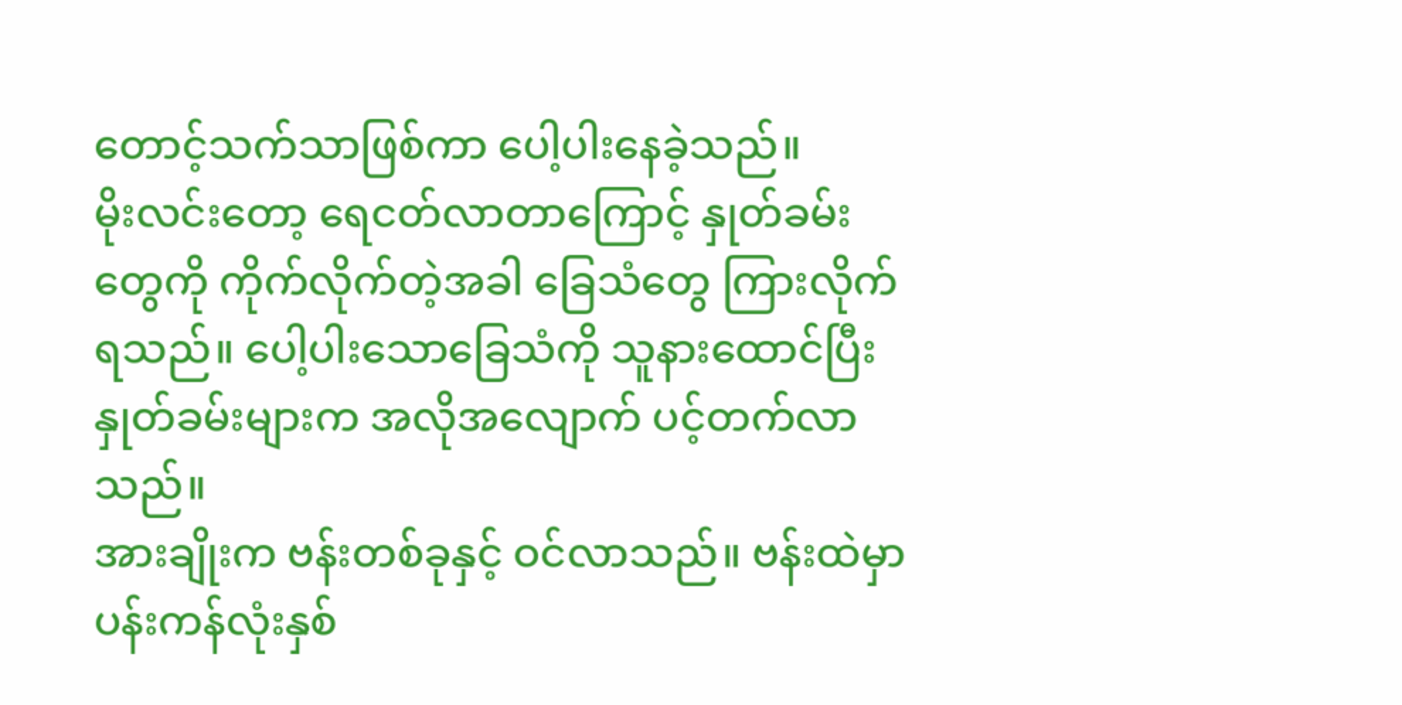တောင့်သက်သာဖြစ်ကာ ပေါ့ပါးနေခဲ့သည်။
မိုးလင်းတော့ ရေငတ်လာတာကြောင့် နှုတ်ခမ်းတွေကို ကိုက်လိုက်တဲ့အခါ ခြေသံတွေ ကြားလိုက်ရသည်။ ပေါ့ပါးသောခြေသံကို သူနားထောင်ပြီး နှုတ်ခမ်းများက အလိုအလျောက် ပင့်တက်လာသည်။
အားချိုးက ဗန်းတစ်ခုနှင့် ဝင်လာသည်။ ဗန်းထဲမှာ ပန်းကန်လုံးနှစ်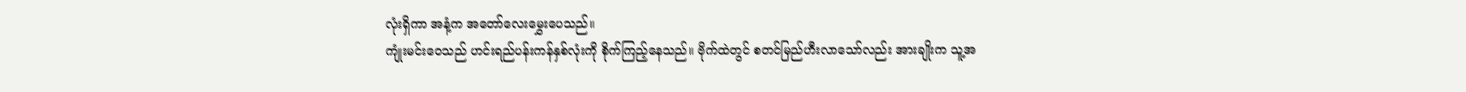လုံးရှိကာ အနံ့က အတော်လေးမွှေးပေသည်။
ကျုံးမင်းဝေသည် ဟင်းရည်ပန်းကန်နှစ်လုံးကို စိုက်ကြည့်နေသည်။ ဗိုက်ထဲတွင် စတင်မြည်ဟီးလာသော်လည်း အားချိုးက သူ့အ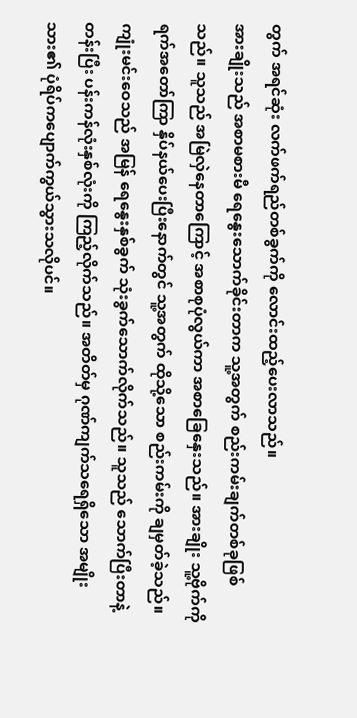တွက် အရင်ဆုံး လက်ဖက်ရည်တစ်ခွက်ကို လောင်းထည့်ပေးလာသည်။
အားချိုးသည် အစာမစားမီ ရေနွေးသောက်ခိုင်းတာက သူ့အတွက် စည်းကမ်းချက်တစ်ခုဖြစ်သည်။ သူသည် အမြဲလှဲနေတာကြောင့် အစာစုပုံလွယ်ကာ အစာခြေနှေးသည်။ အားချိုး သူ့ဗိုက်ကို ရက်အတော်ကြာ နှိပ်နယ်ပေးပြီးနောက်တွင် သူ့အတွက် ထိုသို့သော စည်းကမ်းကို ချမှတ်ခဲ့သည်။
ကျုံးမင်းဝေသည် အမြန် ရေနွေးနှစ်ခွက် သုံးခွက်သောက်လိုက်သည်။ သူသည် သောက်ပြီးတာနဲ့ တန်းပြီး ပန်းကန်လုံးနှစ်လုံးကို ကြည့်လိုက်သည်။ အတိတ်မှ ဂုဏ်ကျက်သရေရှိသော အမျိုးသား၏ ပုံရိပ်ကပျောက်ကွယ်သွားသလိုပင်။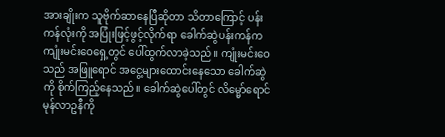အားချိုးက သူဗိုက်ဆာနေပြီဆိုတာ သိတာကြောင့် ပန်းကန်လုံးကို အပြုံးဖြင့်ဖွင့်လိုက်ရာ ခေါက်ဆွဲပန်းကန်က ကျုံးမင်းဝေရှေ့တွင် ပေါ်ထွက်လာခဲ့သည်။ ကျုံးမင်းဝေသည် အဖြူရောင် အငွေ့များထောင်းနေသော ခေါက်ဆွဲကို စိုက်ကြည့်နေသည်။ ခေါက်ဆွဲပေါ်တွင် လိမ္မော်ရောင် မုန်လာဥနီကို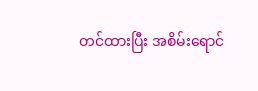တင်ထားပြီး အစိမ်းရောင်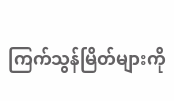ကြက်သွန်မြိတ်များကို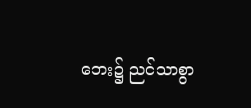ဘေး၌ ညင်သာစွာ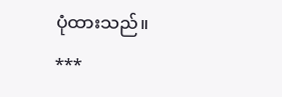ပုံထားသည်။
***